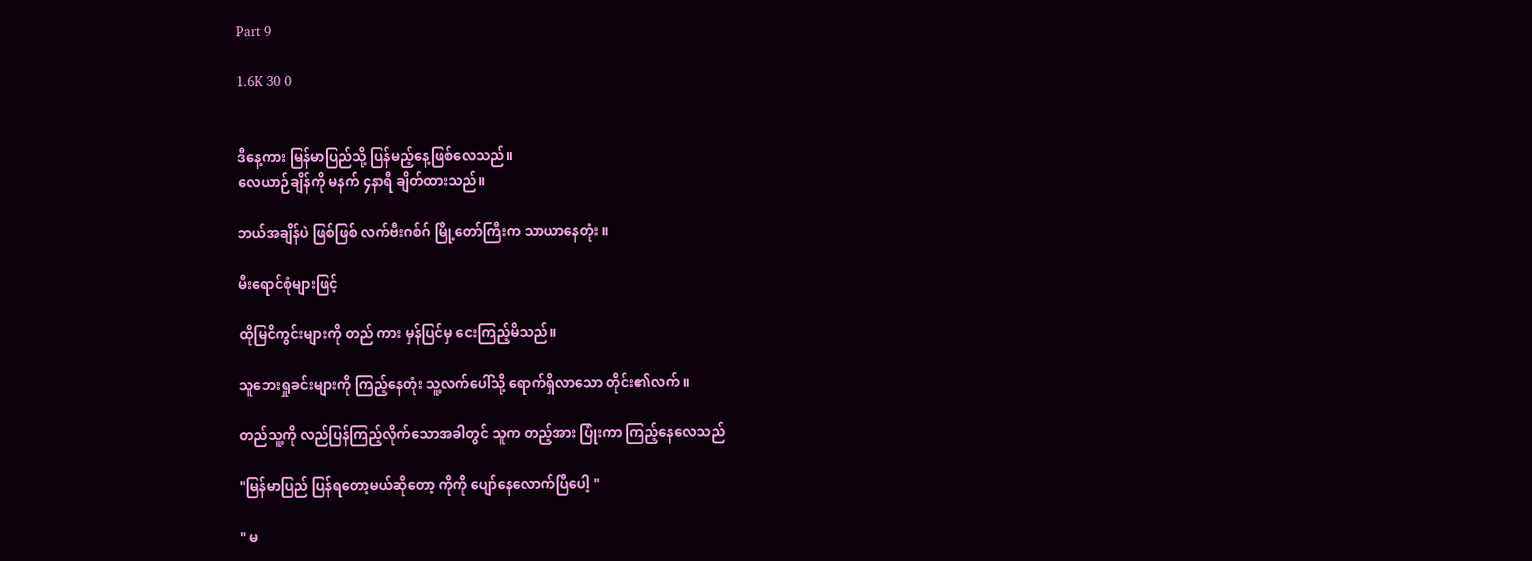Part 9

1.6K 30 0


ဒီနေ့ကား မြန်မာပြည်သို့ ပြန်မည့်နေ့ဖြစ်လေသည်။
လေယာဉ်ချိန်ကို မနက် ၄နာရီ ချိတ်ထားသည်။

ဘယ်အချိန်ပဲ ဖြစ်ဖြစ် လက်ဗီးဂစ်ဂ် မြို့တော်ကြီးက သာယာနေတုံး ။

မီးရောင်စုံများဖြင့်

ထိုမြငိကွင်းများကို တည် ကား မှန်ပြင်မှ ငေးကြည့်မိသည်။

သူဘေးရှုခင်းများကို ကြည့်နေတုံး သူ့လက်ပေါ်သို့ ရောက်ရှိလာသော တိုင်း၏လက် ။

တည်သူ့ကို လည်ပြန်ကြည့်လိုက်သောအခါတွင် သူက တည့်အား ပြုံးကာ ကြည့်နေလေသည်

"မြန်မာပြည် ပြန်ရတော့မယ်ဆိုတော့ ကိုကို ပျော်နေလောက်ပြီပေါ့ "

" မ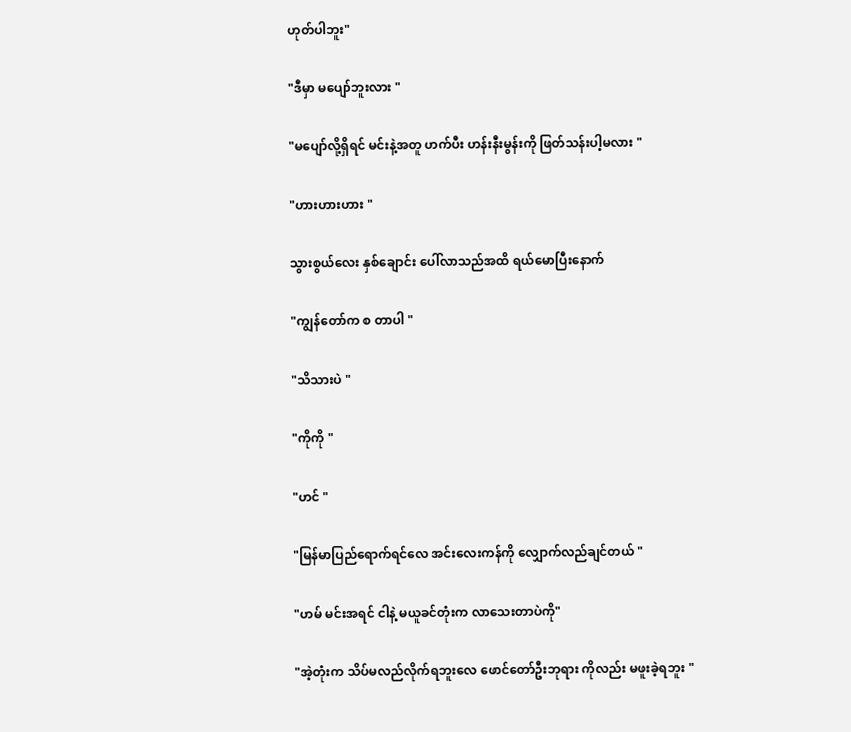ဟုတ်ပါဘူး"

"ဒီမှာ မပျော်ဘူးလား "

"မပျော်လို့ရှိရင် မင်းနဲ့အတူ ဟက်ပီး ဟန်းနီးမွန်းကို ဖြတ်သန်းပါ့မလား "

"ဟားဟားဟား "

သွားစွယ်လေး နှစ်ချောင်း ပေါ်လာသည်အထိ ရယ်မောပြီးနောက်

"ကျွန်တော်က စ တာပါ "

"သိသားပဲ "

"ကိုကို "

"ဟင် "

"မြန်မာပြည်ရောက်ရင်လေ အင်းလေးကန်ကို လျှောက်လည်ချင်တယ် "

"ဟမ် မင်းအရင် ငါနဲ့ မယူခင်တုံးက လာသေးတာပဲကို"

"အဲ့တုံးက သိပ်မလည်လိုက်ရဘူးလေ ဖောင်တော်ဦးဘုရား ကိုလည်း မဖူးခဲ့ရဘူး "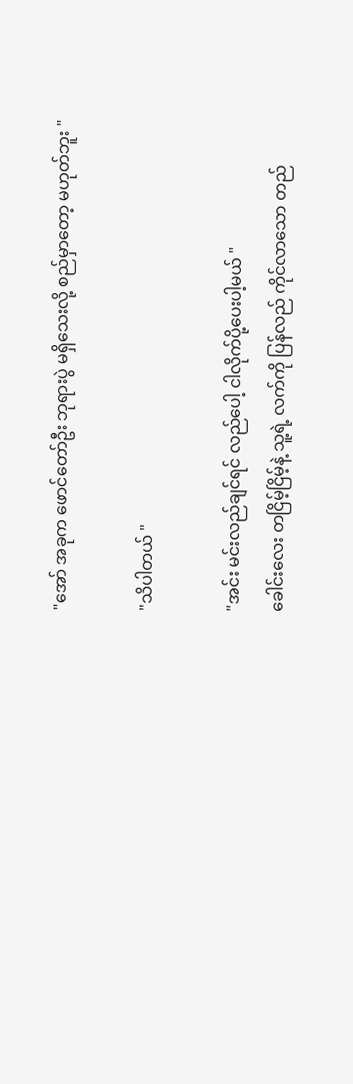"အော် အခုက ဖောင်တော်ဦး ဘုရားပွဲ မရှိသေးလို့ စည်မှာတော့ မဟုတ်ဘူး "

"သိပါတယ် "

"အင်း မင်းလည်ချင်ရင် လည်ပေါ့ ငါလိုက်ပို့ပေးပါ့မယ် "
ခေါင်းလေး တငြိမ့်ငြိမ့်နဲ့ သူ့ရဲ့ လက်ကို ပြန်လည် ကိုင်လာသော တည်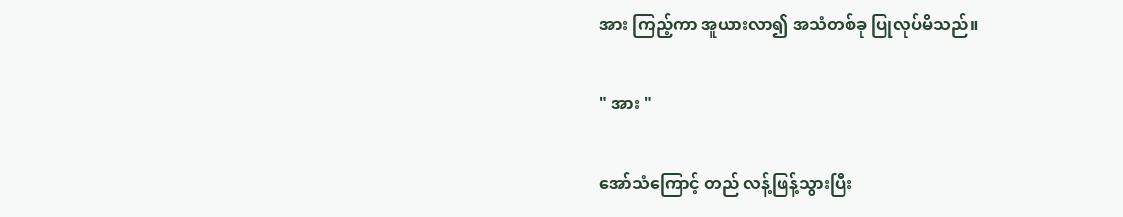အား ကြည့်ကာ အူယားလာ၍ အသံတစ်ခု ပြုလုပ်မိသည်။

" အား "

အော်သံကြောင့် တည် လန့်ဖြန့်သွားပြီး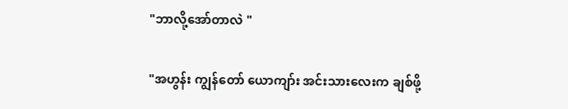"ဘာလို့အော်တာလဲ "

"အဟွန်း ကျွန်တော် ယောကျာ်း အင်းသားလေးက ချစ်ဖို့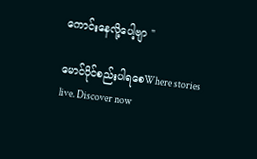ကောင်းနေလို့ပေါ့ဗျာ "

မောင်ပိုင်စည်းပါရစေWhere stories live. Discover now